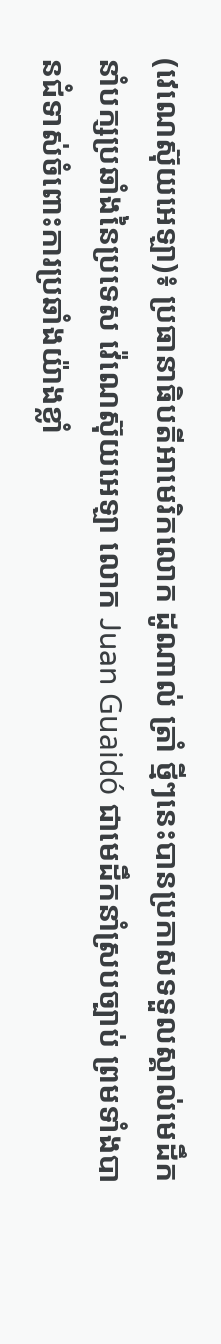(វេណេស៊ុយអេឡា)៖ ប្រធានាធិបតីអាមេរិកលោក ដូណាល់ ត្រាំ ថ្មីៗនេះបានប្រកាសទទួលស្គាល់មេដឹកនាំបក្សប្រឆាំងនៃប្រទេស វ៉េណេស៊ុយអេឡា លោក Juan Guaidó ជាមេដឹកនាំស្របច្បាប់ ព្រមទាំងបានជំទាស់ចំពោះការប្រឆាំងយ៉ាងខ្លាំ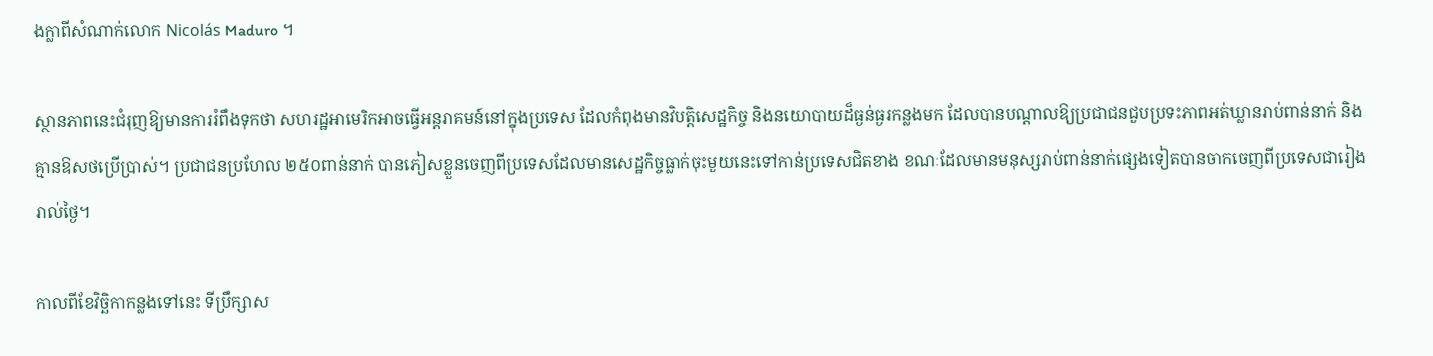ងក្លាពីសំណាក់លោក Nicolás Maduro ។

ស្ថានភាពនេះជំរុញឱ្យមានការរំពឹងទុកថា សហរដ្ឋអាមេរិកអាចធ្វើអន្តរាគមន៍នៅក្នុងប្រទេស ដែលកំពុងមានវិបត្តិសេដ្ឋកិច្ច និងនយោបាយដ៏ធ្ងន់ធ្ងរកន្លងមក ដែលបានបណ្តាលឱ្យប្រជាជនជួបប្រទះភាពអត់ឃ្លានរាប់ពាន់នាក់ និងគ្មានឱសថប្រើប្រាស់។ ប្រជាជនប្រហែល ២៥០ពាន់នាក់ បានភៀសខ្លួនចេញពីប្រទេសដែលមានសេដ្ឋកិច្ចធ្លាក់ចុះមួយនេះទៅកាន់ប្រទេសជិតខាង ខណៈដែលមានមនុស្សរាប់ពាន់នាក់ផ្សេងទៀតបានចាកចេញពីប្រទេសជារៀងរាល់ថ្ងៃ។

កាលពីខែវិច្ឆិកាកន្លងទៅនេះ ទីប្រឹក្សាស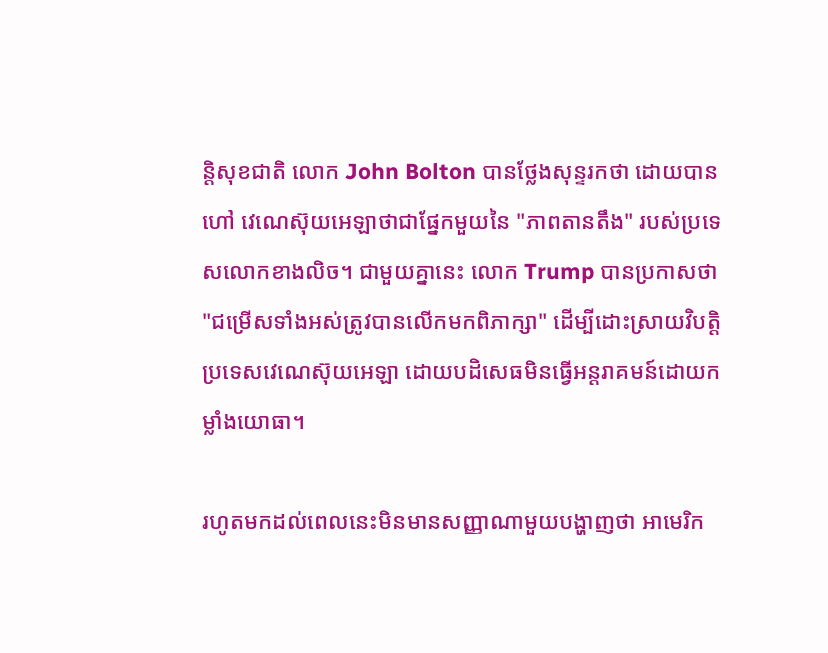ន្តិសុខជាតិ លោក John Bolton បានថ្លែងសុន្ទរកថា ដោយបានហៅ វេណេស៊ុយអេឡាថាជាផ្នែកមួយនៃ "ភាពតានតឹង" របស់ប្រទេសលោកខាងលិច។ ជាមួយគ្នានេះ លោក Trump បានប្រកាសថា "ជម្រើសទាំងអស់ត្រូវបានលើកមកពិភាក្សា" ដើម្បីដោះស្រាយវិបត្តិប្រទេសវេណេស៊ុយអេឡា ដោយបដិសេធមិនធ្វើអន្តរាគមន៍ដោយកម្លាំងយោធា។

រហូតមកដល់ពេលនេះមិនមានសញ្ញាណាមួយបង្ហាញថា អាមេរិក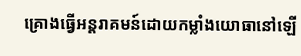គ្រោងធ្វើអន្តរាគមន៍ដោយកម្លាំងយោធានៅឡើ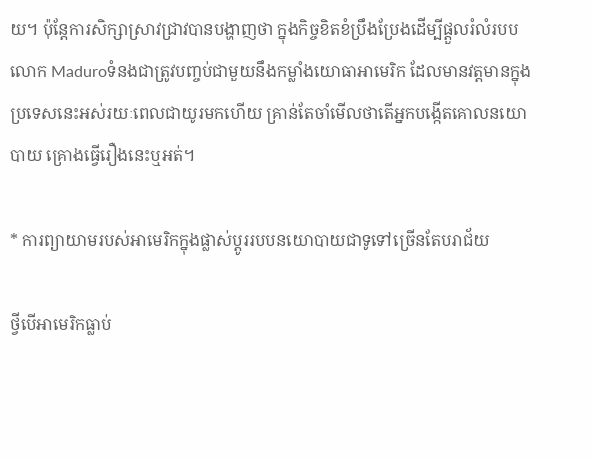យ។ ប៉ុន្តែការសិក្សាស្រាវជ្រាវបានបង្ហាញថា ក្នុងកិច្ចខិតខំប្រឹងប្រែងដើម្បីផ្តួលរំលំរបបលោក Maduroទំនងជាត្រូវបញ្ចប់ជាមួយនឹងកម្លាំងយោធាអាមេរិក ដែលមានវត្តមានក្នុងប្រទេសនេះអស់រយៈពេលជាយូរមកហើយ គ្រាន់តែចាំមើលថាតើអ្នកបង្កើតគោលនយោបាយ គ្រោងធ្វើរឿងនេះឬអត់។

* ការព្យាយាមរបស់អាមេរិកក្នុងផ្លាស់ប្តូររបបនយោបាយជាទូទៅច្រើនតែបរាជ័យ

ថ្វីបើអាមេរិកធ្លាប់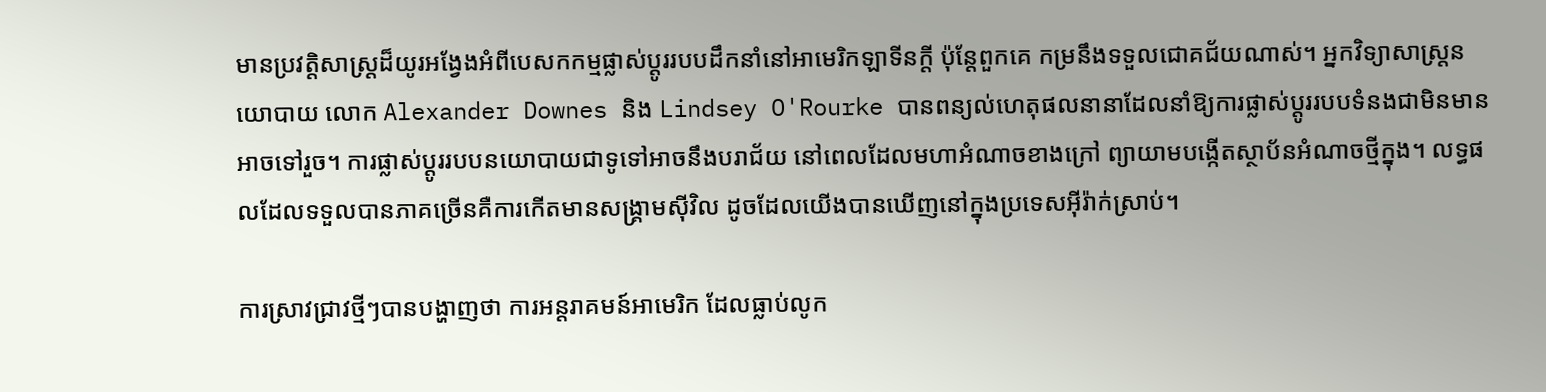មានប្រវត្តិសាស្ត្រដ៏យូរអង្វែងអំពីបេសកកម្មផ្លាស់ប្តូររបបដឹកនាំនៅអាមេរិកឡាទីនក្តី ប៉ុន្តែពួកគេ កម្រនឹងទទួលជោគជ័យណាស់។ អ្នកវិទ្យាសាស្ត្រនយោបាយ លោក Alexander Downes និង Lindsey O'Rourke បានពន្យល់ហេតុផលនានាដែលនាំឱ្យការផ្លាស់ប្តូររបបទំនងជាមិនមានអាចទៅរួច។ ការផ្លាស់ប្តូររបបនយោបាយជាទូទៅអាចនឹងបរាជ័យ នៅពេលដែលមហាអំណាចខាងក្រៅ ព្យាយាមបង្កើតស្ថាប័នអំណាចថ្មីក្នុង។ លទ្ធផលដែលទទួលបានភាគច្រើនគឺការកើតមានសង្គ្រាមស៊ីវិល ដូចដែលយើងបានឃើញនៅក្នុងប្រទេសអ៊ីរ៉ាក់ស្រាប់។

ការស្រាវជ្រាវថ្មីៗបានបង្ហាញថា ការអន្តរាគមន៍អាមេរិក ដែលធ្លាប់លូក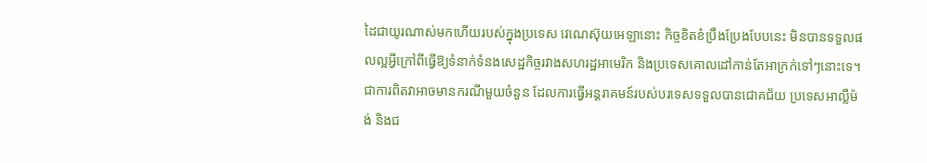ដៃជាយូរណាស់មកហើយរបស់ក្នុងប្រទេស វេណេស៊ុយអេឡានោះ កិច្ចខិតខំប្រឹងប្រែងបែបនេះ មិនបានទទួលផលល្អអ្វីក្រៅពីធ្វើឱ្យទំនាក់ទំនងសេដ្ឋកិច្ចរវាងសហរដ្ឋអាមេរិក និងប្រទេសគោលដៅកាន់តែអាក្រក់ទៅៗនោះទេ។ ជាការពិតវាអាចមានករណីមួយចំនួន ដែលការធ្វើអន្តរាគមន៍របស់បរទេសទទួលបានជោគជ័យ ប្រទេសអាល្លឺម៉ង់ និងជ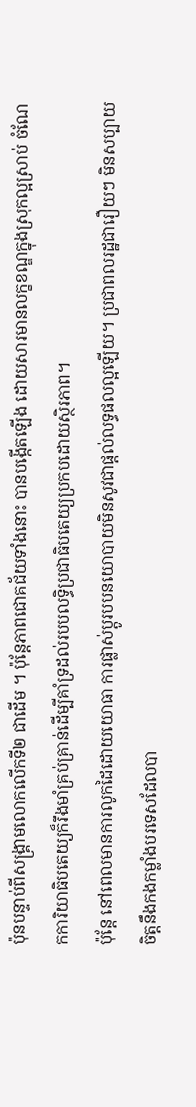ប៉ុនបន្ទាប់ពីសង្គ្រាមលោកលើកទី២ ជាដើម ។ ប៉ុន្តែភាពជោគជ័យទាំងនោះ បានបង្កើតឡើង ដោយសារមានលក្ខខណ្ឌក្នុងស្រុកល្អស្រាប់ ចំណែកការិយាធិបតេយ្យក៏រឹងមាំគ្រប់គ្រាន់ដើម្បីគាំទ្រដល់របបលទ្ធិប្រជាធិបតេយ្យប្រកបដោយស្ថិរភាព។
ប៉ុន្តែ នៅពេលមានការលូកដៃដោយយោធា ការផ្លាស់ប្តូរបបនយោបាយមិនសូវជាផ្តល់លទ្ធផលល្អឡើយ។ ប្រជាពលរដ្ឋជារឿយៗ មិនសប្បាយចិត្តនឹងកងកម្លាំងបរទេសដែលបា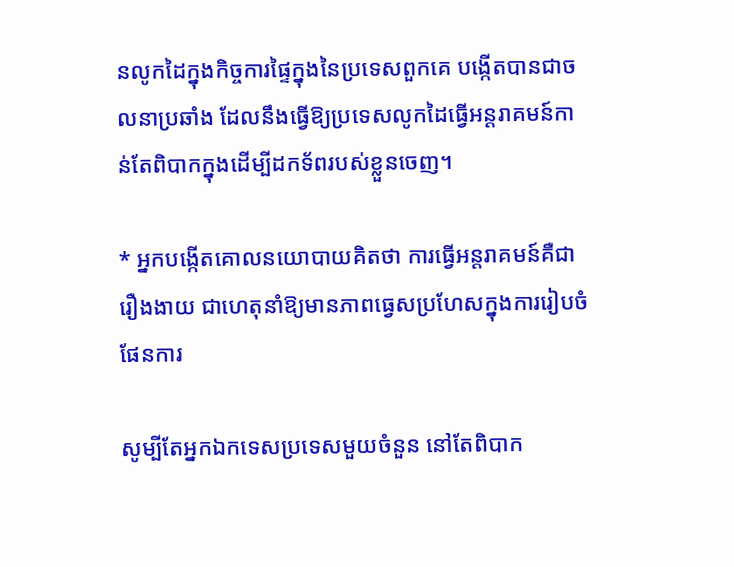នលូកដៃក្នុងកិច្ចការផ្ទៃក្នុងនៃប្រទេសពួកគេ បង្កើតបានជាចលនាប្រឆាំង ដែលនឹងធ្វើឱ្យប្រទេសលូកដៃធ្វើអន្តរាគមន៍កាន់តែពិបាកក្នុងដើម្បីដកទ័ពរបស់ខ្លួនចេញ។

* អ្នកបង្កើតគោលនយោបាយគិតថា ការធ្វើអន្តរាគមន៍គឺជារឿងងាយ ជាហេតុនាំឱ្យមានភាពធ្វេសប្រហែសក្នុងការរៀបចំផែនការ

សូម្បីតែអ្នកឯកទេសប្រទេសមួយចំនួន នៅតែពិបាក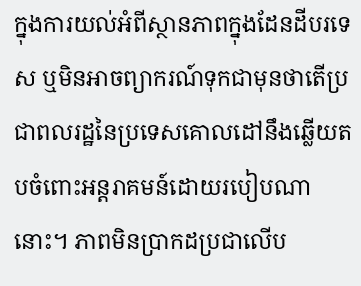ក្នុងការយល់អំពីស្ថានភាពក្នុងដែនដីបរទេស ឬមិនអាចព្យាករណ៍ទុកជាមុនថាតើប្រជាពលរដ្ឋនៃប្រទេសគោលដៅនឹងឆ្លើយតបចំពោះអន្តរាគមន៍ដោយរបៀបណានោះ។ ភាពមិនប្រាកដប្រជាលើប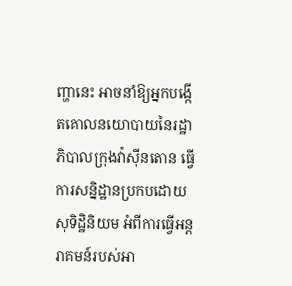ញ្ហានេះ អាចនាំឱ្យអ្នកបង្កើតគោលនយោបាយនៃរដ្ឋាភិបាលក្រុងវ៉ាស៊ីនតោន ធ្វើការសន្និដ្ឋានប្រកបដោយសុទិដ្ឋិនិយម អំពីការធ្វើអន្តរាគមន៍របស់អា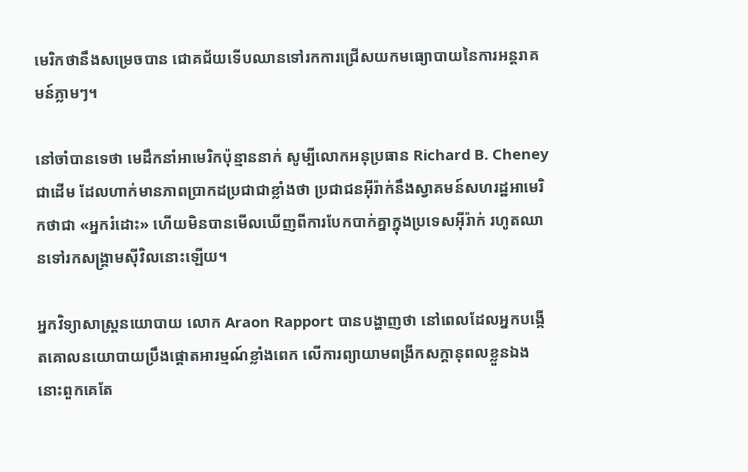មេរិកថានឹងសម្រេចបាន ជោគជ័យទើបឈានទៅរកការជ្រើសយកមធ្យោបាយនៃការអន្តរាគមន៍ភ្លាមៗ។

នៅចាំបានទេថា មេដឹកនាំអាមេរិកប៉ុន្មាននាក់ សូម្បីលោកអនុប្រធាន Richard B. Cheney ជាដើម ដែលហាក់មានភាពប្រាកដប្រជាជាខ្លាំងថា ប្រជាជនអ៊ីរ៉ាក់នឹងស្វាគមន៍សហរដ្ឋអាមេរិកថាជា «អ្នករំដោះ» ហើយមិនបានមើលឃើញពីការបែកបាក់គ្នាក្នុងប្រទេសអ៊ីរ៉ាក់ រហូតឈានទៅរកសង្គ្រាមស៊ីវិលនោះឡើយ។

អ្នកវិទ្យាសាស្ត្រនយោបាយ លោក Araon Rapport បានបង្ហាញថា នៅពេលដែលអ្នកបង្កើតគោលនយោបាយប្រឹងផ្តោតអារម្មណ៍ខ្លាំងពេក លើការព្យាយាមពង្រីកសក្តានុពលខ្លួនឯងនោះពួកគេតែ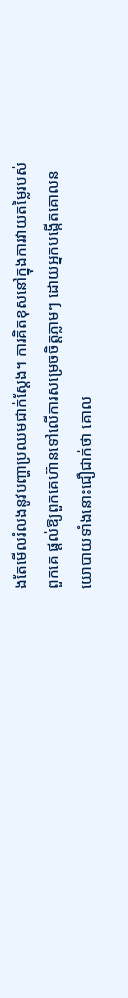ងតែមើលរំលងនូវបញ្ហាប្រឈមជាក់ស្តែង។ ការគិតខុសនៅក្នុងការវាយតម្លៃរបស់ពួកគេ ផ្តល់ឱ្យពួកគេហ៊ានទៅលើការសម្រេចចិត្តភ្លាមៗ ដោយអ្នកបង្កើតគោលនយោបាយទាំងនោះជឿជាក់ថា គោល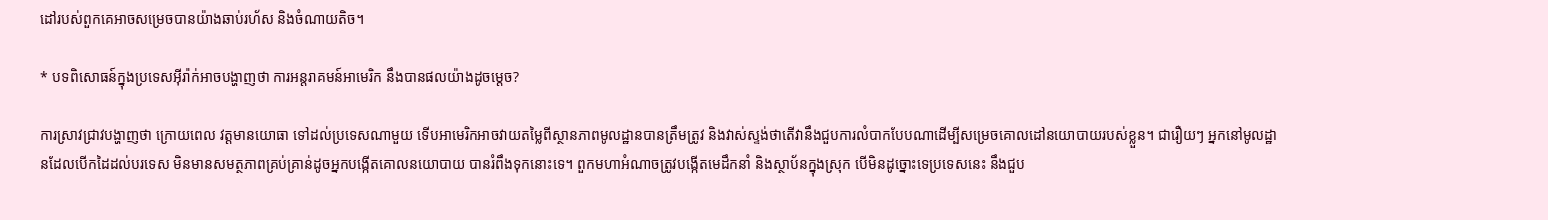ដៅរបស់ពួកគេអាចសម្រេចបានយ៉ាងឆាប់រហ័ស និងចំណាយតិច។

* បទពិសោធន៍ក្នុងប្រទេសអ៊ីរ៉ាក់អាចបង្ហាញថា ការអន្តរាគមន៍អាមេរិក នឹងបានផលយ៉ាងដូចម្តេច?

ការស្រាវជ្រាវបង្ហាញថា ក្រោយពេល វត្តមានយោធា ទៅដល់ប្រទេសណាមួយ ទើបអាមេរិកអាចវាយតម្លៃពីស្ថានភាពមូលដ្ឋានបានត្រឹមត្រូវ និងវាស់ស្ទង់ថាតើវានឹងជួបការលំបាកបែបណាដើម្បីសម្រេចគោលដៅនយោបាយរបស់ខ្លួន។ ជារឿយៗ អ្នកនៅមូលដ្ឋានដែលបើកដៃដល់បរទេស មិនមានសមត្ថភាពគ្រប់គ្រាន់ដូចអ្នកបង្កើតគោលនយោបាយ បានរំពឹងទុកនោះទេ។ ពួកមហាអំណាចត្រូវបង្កើតមេដឹកនាំ និងស្ថាប័នក្នុងស្រុក បើមិនដូច្នោះទេប្រទេសនេះ នឹងជួប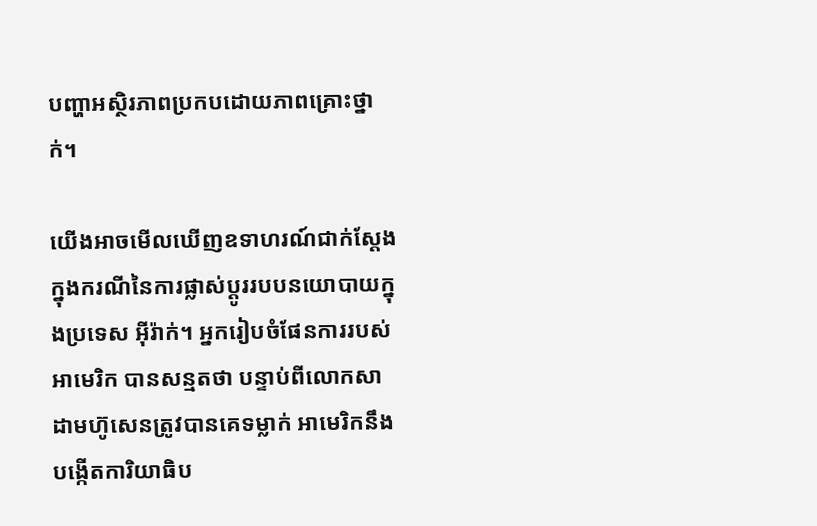បញ្ហាអស្ថិរភាពប្រកបដោយភាពគ្រោះថ្នាក់។

យើងអាចមើលឃើញឧទាហរណ៍ជាក់ស្តែងក្នុងករណីនៃការផ្លាស់ប្តូររបបនយោបាយក្នុងប្រទេស អ៊ីរ៉ាក់។ អ្នករៀបចំផែនការរបស់អាមេរិក បានសន្មតថា បន្ទាប់ពីលោកសាដាមហ៊ូសេនត្រូវបានគេទម្លាក់ អាមេរិកនឹងបង្កើតការិយាធិប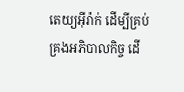តេយ្យអ៊ីរ៉ាក់ ដើម្បីគ្រប់គ្រងអភិបាលកិច្ច ដើ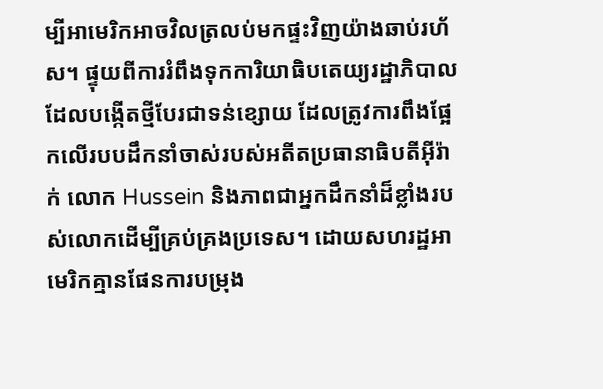ម្បីអាមេរិកអាចវិលត្រលប់មកផ្ទះវិញយ៉ាងឆាប់រហ័ស។ ផ្ទុយពីការរំពឹងទុកការិយាធិបតេយ្យរដ្ឋាភិបាលដែលបង្កើតថ្មីបែរជាទន់ខ្សោយ ដែលត្រូវការពឹងផ្អែកលើរបបដឹកនាំចាស់របស់អតីតប្រធានាធិបតីអ៊ីរ៉ាក់ លោក Hussein និងភាពជាអ្នកដឹកនាំដ៏ខ្លាំងរបស់លោកដើម្បីគ្រប់គ្រងប្រទេស។ ដោយសហរដ្ឋអាមេរិកគ្មានផែនការបម្រុង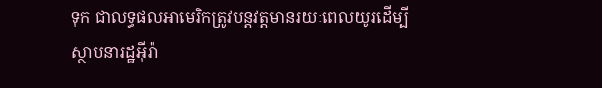ទុក ជាលទ្ធផលអាមេរិកត្រូវបន្តវត្តមានរយៈពេលយូរដើម្បីស្ថាបនារដ្ឋអ៊ីរ៉ា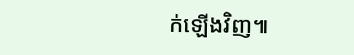ក់ឡើងវិញ៕